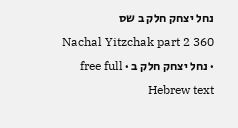נחל יצחק חלק ב שס
Nachal Yitzchak part 2 360 · נחל יצחק חלק ב · free full Hebrew text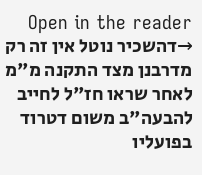Open in the reader →דהשכיר נוטל אין זה רק מדרבנן מצד התקנה מ"מ לאחר שראו חז"ל לחייב להבעה"ב משום דטרוד בפועליו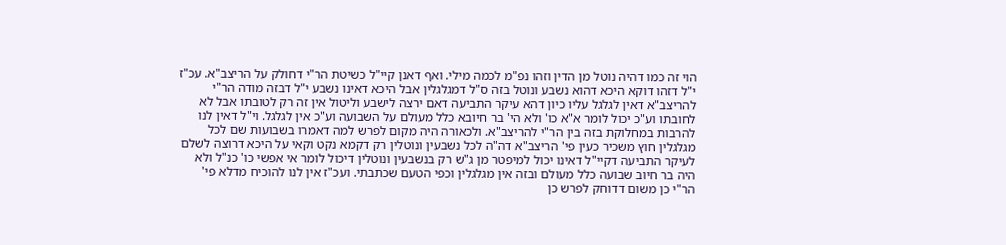הוי זה כמו דהיה נוטל מן הדין וזהו נפ"מ לכמה מילי. ואף דאנן קיי"ל כשיטת הר"י דחולק על הריצב"א. עכ"ז י"ל דזהו דוקא היכא דהוא נשבע ונוטל בזה ס"ל דמגלגלין אבל היכא דאינו נשבע י"ל דבזה מודה הר"י להריצב"א דאין לגלגל עליו כיון דהא עיקר התביעה דאם ירצה לישבע וליטול אין זה רק לטובתו אבל לא לחובתו וע"כ יכול לומר א"א כו' ולא הי' בר חיובא כלל מעולם על השבועה וע"כ אין לגלגל. וי"ל דאין לנו להרבות במחלוקת בזה בין הר"י להריצב"א. ולכאורה היה מקום לפרש למה דאמרו בשבועות שם לכל מגלגלין חוץ משכיר כעין פי' הריצב"א דה"ה לכל נשבעין ונוטלין רק דקמא נקט וקאי על היכא דרוצה לשלם לעיקר התביעה דקיי"ל דאינו יכול למיפטר מן ג"ש רק בנשבעין ונוטלין דיכול לומר אי אפשי כו' כנ"ל ולא היה בר חיוב שבועה כלל מעולם ובזה אין מגלגלין וכפי הטעם שכתבתי. ועכ"ז אין לנו להוכיח מדלא פי' הר"י כן משום דדוחק לפרש כן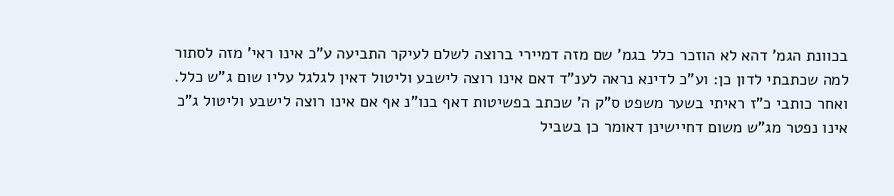בכוונת הגמ' דהא לא הוזכר כלל בגמ' שם מזה דמיירי ברוצה לשלם לעיקר התביעה ע"כ אינו ראי' מזה לסתור למה שכתבתי לדון כן: וע"כ לדינא נראה לענ"ד דאם אינו רוצה לישבע וליטול דאין לגלגל עליו שום ג"ש כלל. ואחר כותבי כ"ז ראיתי בשער משפט ס"ק ה' שכתב בפשיטות דאף בנו"נ אף אם אינו רוצה לישבע וליטול ג"כ אינו נפטר מג"ש משום דחיישינן דאומר כן בשביל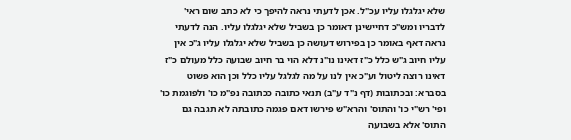שלא יגלגלו עליו עכ"ל. אכן לדעתי נראה להיפך כי לא כתב שום ראי' לדבריו ומש"כ דחיישינן דאומר כן בשביל שלא יגלגלו עליו. הנה לדעתי נראה דאף באומר כן בפירוש דעושה כן בשביל שלא יגלגלו עליו ג"כ אין עליו חיוב ג"ש כלל כ"ז דאינו נו"נ דלא הוי בר חיוב שבועה כלל מעולם כ"ז דאינו רוצה ליטול וע"כ אין לנו על מה לגלגל עליו כלל וכן הוא פשוט בסברא: ובכתובות (דף נ"ד ע"ב) תנאי כתובה ככתובה נפ"מ כו' ולפוגמת כו' ופי' רש"י כו' והתוס' והרא"ש פירשו דאם פגמה כתובתה לא תגבה גם התוס' אלא בשבועה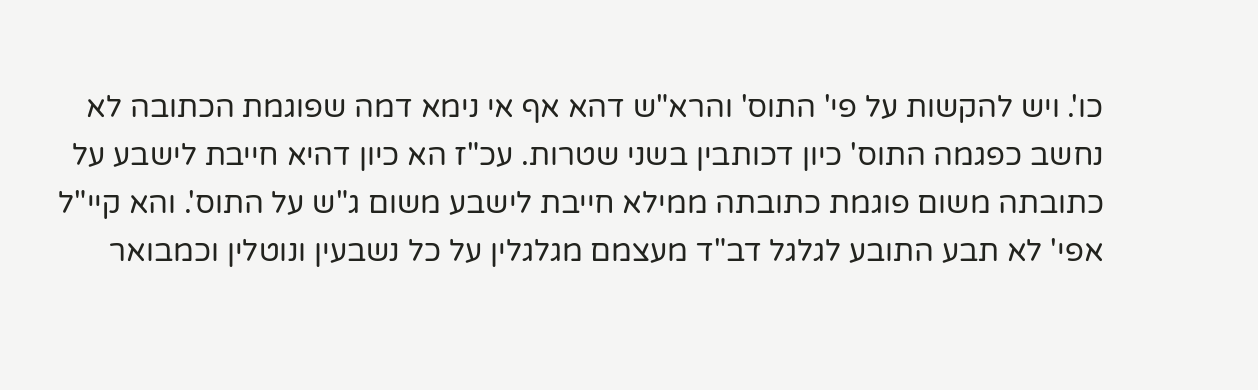כו'. ויש להקשות על פי' התוס' והרא"ש דהא אף אי נימא דמה שפוגמת הכתובה לא נחשב כפגמה התוס' כיון דכותבין בשני שטרות. עכ"ז הא כיון דהיא חייבת לישבע על כתובתה משום פוגמת כתובתה ממילא חייבת לישבע משום ג"ש על התוס'. והא קיי"ל אפי' לא תבע התובע לגלגל דב"ד מעצמם מגלגלין על כל נשבעין ונוטלין וכמבואר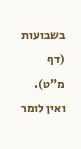בשבועות (דף מ"ט). ואין לומר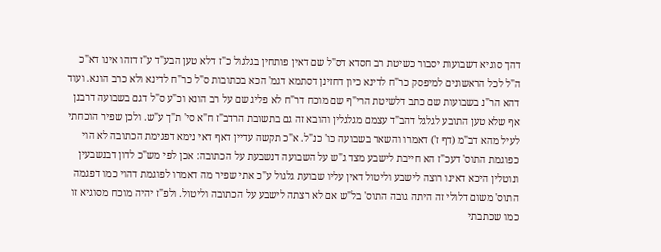דהך סוגיא דשבועות יסבור כשיטת רב חסדא דס"ל שם דאין פותחין בגלגול כ"ז דלא טען הבע"ד ע"ז דזהו אינו דא"כ ה"ל לכל הראשונים למיפסק כר"ח לדינא כיון דחזינן דסתמא דגמ' הכא בכתובות ס"ל כר"ח לדינא ולא כרב הונא. ועוד דהא הר"נ בשבועות שם כתב דלשיטת הרי"ף שם מוכח דר"ח לא פליג שם על רב הונא וכ"ע ס"ל דגם בשבועה דרבנן אף שלא טען התובע לגלגל דהב"ד עצמם מגלגלין והובא זה גם בתשובת הרדב"ז ח"א סי' ת"ך ע"ש. ולכן שפיר הוכחתי לעיל מהא דב"מ (דף ז') דאמרו והשאר בשבועה כו' כנ"ל. א"כ תקשה עדיין דאף דאי נימא דפגימת הכתובה לא הוי כפוגמת התוס' דעכ"ז הא חייבת לישבע מצד ג"ש על השבועה דנשבעת על הכתובה: אכן לפי מש"כ לדון דבנשבעין ונוטלין היכא דאינו רוצה לישבע וליטול דאין עליו שבועת גלגול ע"כ אתי שפיר מה דאמרו לפוגמת דהוי כמו דפגמה התוס' משום דלולי זה היתה גובה התוס' בל"ש אם לא רצתה לישבע על הכתובה וליטול. ולפ"ז יהיה מוכח מסוגיא זו כמו שכתבתי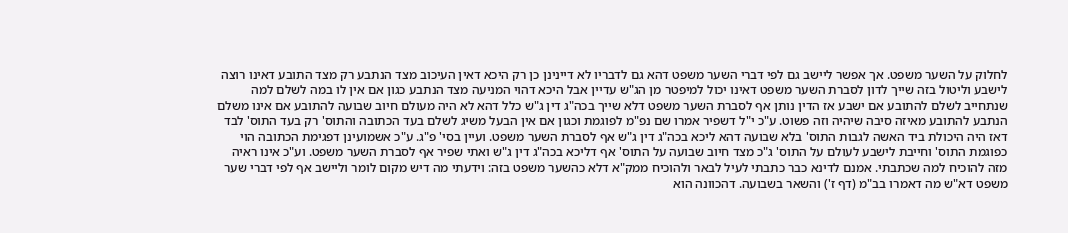לחלוק על השער משפט. אך אפשר ליישב גם לפי דברי השער משפט דהא גם לדבריו לא דיינינן כן רק היכא דאין העיכוב מצד הנתבע רק מצד התובע דאינו רוצה לישבע וליטול בזה שייך לדון לסברת השער משפט דאינו יכול למיפטר מן הג"ש עדיין אבל היכא דהוי המניעה מצד הנתבע כגון אם אין לו במה לשלם למה שנתחייב לשלם להתובע אם ישבע אז הדין נותן אף לסברת השער משפט דלא שייך בכה"ג דין ג"ש כלל דהא לא היה מעולם חיוב שבועה להתובע אם אינו משלם הנתבע להתובע מאיזה סיבה שיהיה וזה פשוט. ע"כ י"ל דשפיר אמרו שם נפ"מ לפוגמת וכגון אם אין הבעל משיג לשלם בעד הכתובה והתוס' רק בעד התוס' לבד דאז היה היכולת ביד האשה לגבות התוס' בלא שבועה דהא ליכא בכה"ג דין ג"ש אף לסברת השער משפט. ועיין בסי' פ"ג. ע"כ אשמועינן דפגימת הכתובה הוי כפוגמת התוס' וחייבת לישבע לעולם על התוס' ג"כ מצד חיוב שבועה על התוס' אף דליכא בכה"ג דין ג"ש ואתי שפיר אף לסברת השער משפט. וע"כ אינו ראיה מזה להוכיח למה שכתבתי. אמנם לדינא כבר כתבתי לעיל לבאר ולהוכיח ממק"א דלא כהשער משפט בזה: וידעתי מה דיש מקום לומר וליישב אף לפי דברי שער משפט דא"ש מה דאמרו בב"מ (דף ז') והשאר בשבועה. דהכוונה הוא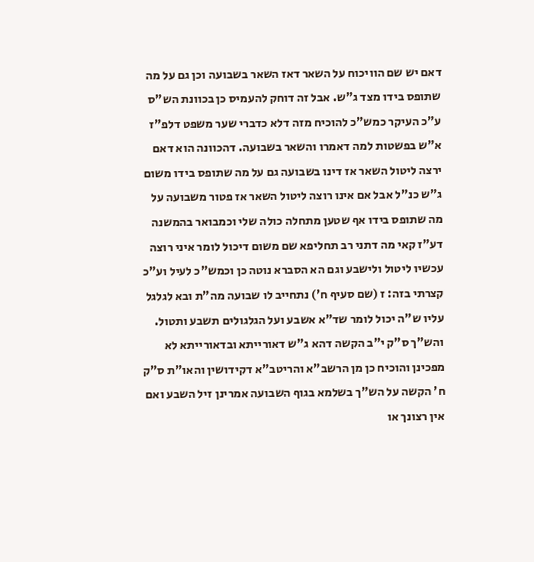דאם יש שם הוויכוח על השאר דאז השאר בשבועה וכן גם על מה שתופס בידו מצד ג"ש. אבל זה דוחק להעמיס כן בכוונת הש"ס ע"כ העיקר כמש"כ להוכיח מזה דלא כדברי שער משפט דלפ"ז א"ש בפשטות למה דאמרו והשאר בשבועה. דהכוונה הוא דאם ירצה ליטול השאר אז דינו בשבועה גם על מה שתופס בידו משום ג"ש כנ"ל אבל אם אינו רוצה ליטול השאר אז פטור משבועה על מה שתופס בידו אף שטען מתחלה כולה שלי וכמבואר בהמשנה דע"ז קאי מה דתני רב תחליפא שם משום דיכול לומר איני רוצה עכשיו ליטול ולישבע וגם הא הסברא נוטה כן וכמש"כ לעיל וע"כ קצרתי בזה: ז (שם סעיף ח') נתחייב לו שבועה מה"ת ובא לגלגל עליו ש"ה יכול לומר שד"א אשבע ועל הגלגולים תשבע ותטול. והש"ך ס"ק י"ב הקשה דהא ג"ש דאורייתא ובדאורייתא לא מפכינן והוכיח כן מן הרשב"א והריטב"א דקידושין והאו"ת ס"ק ח' הקשה על הש"ך בשלמא בגוף השבועה אמרינן זיל השבע ואם אין רצונך או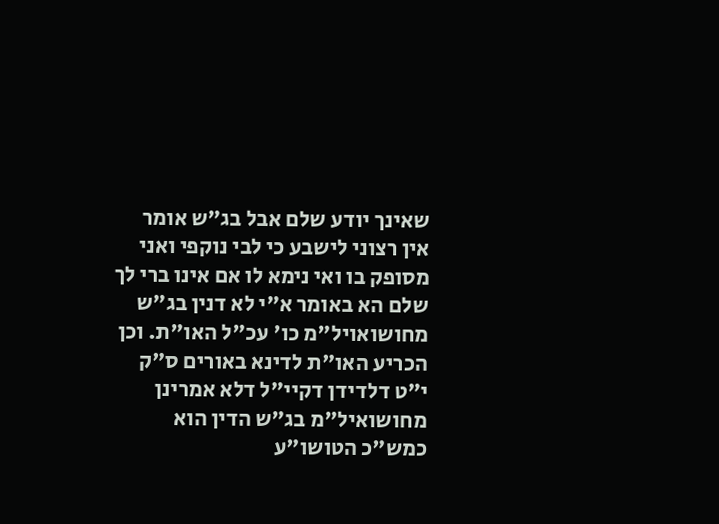שאינך יודע שלם אבל בג"ש אומר אין רצוני לישבע כי לבי נוקפי ואני מסופק בו ואי נימא לו אם אינו ברי לך שלם הא באומר א"י לא דנין בג"ש מחושואויל"מ כו' עכ"ל האו"ת. וכן הכריע האו"ת לדינא באורים ס"ק י"ט דלדידן דקיי"ל דלא אמרינן מחושואיל"מ בג"ש הדין הוא כמש"כ הטושו"ע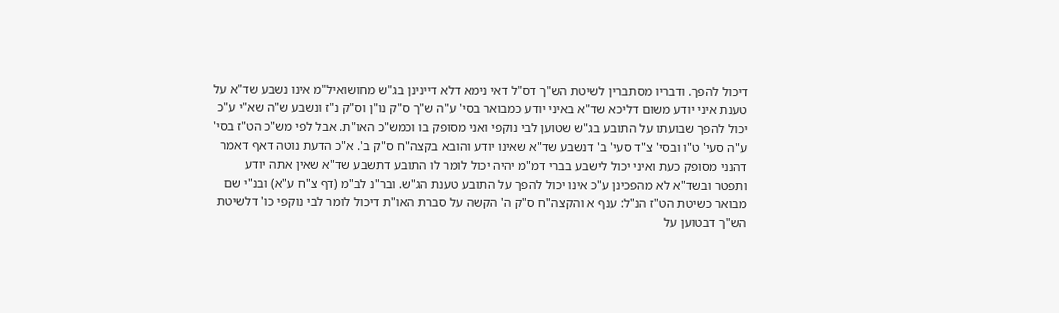דיכול להפך. ודבריו מסתברין לשיטת הש"ך דס"ל דאי נימא דלא דיינינן בג"ש מחושואיל"מ אינו נשבע שד"א על טענת איני יודע משום דליכא שד"א באיני יודע כמבואר בסי' ע"ה ש"ך ס"ק נו"ן וס"ק נ"ז ונשבע ש"ה שא"י ע"כ יכול להפך שבועתו על התובע בג"ש שטוען לבי נוקפי ואני מסופק בו וכמש"כ האו"ת. אבל לפי מש"כ הט"ז בסי' ע"ה סעי' ט"ו ובסי' צ"ד סעי' ב' דנשבע שד"א שאינו יודע והובא בקצה"ח ס"ק ב'. א"כ הדעת נוטה דאף דאמר דהנני מסופק כעת ואיני יכול לישבע בברי דמ"מ יהיה יכול לומר לו התובע דתשבע שד"א שאין אתה יודע ותפטר ובשד"א לא מהפכינן ע"כ אינו יכול להפך על התובע טענת הג"ש. ובר"נ לב"מ (דף צ"ח ע"א) ובנ"י שם מבואר כשיטת הט"ז הנ"ל: ענף א והקצה"ח ס"ק ה' הקשה על סברת האו"ת דיכול לומר לבי נוקפי כו' דלשיטת הש"ך דבטוען על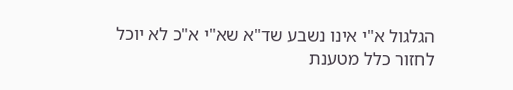הגלגול א"י אינו נשבע שד"א שא"י א"כ לא יוכל לחזור כלל מטענת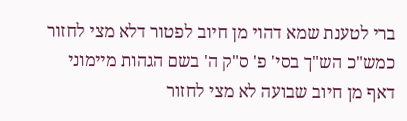ברי לטענת שמא דהוי מן חיוב לפטור דלא מצי לחזור כמש"כ הש"ך בסי' פ' ס"ק ה' בשם הגהות מיימוני דאף מן חיוב שבועה לא מצי לחזור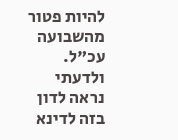להיות פטור מהשבועה עכ"ל. ולדעתי נראה לדון בזה לדינא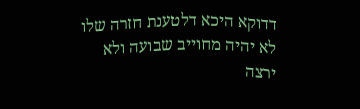דדוקא היכא דלטענת חזרה שלו לא יהיה מחוייב שבועה ולא ירצה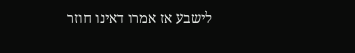לישבע אז אמרו דאינו חוזר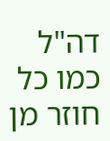דה"ל כמו כל חוזר מן